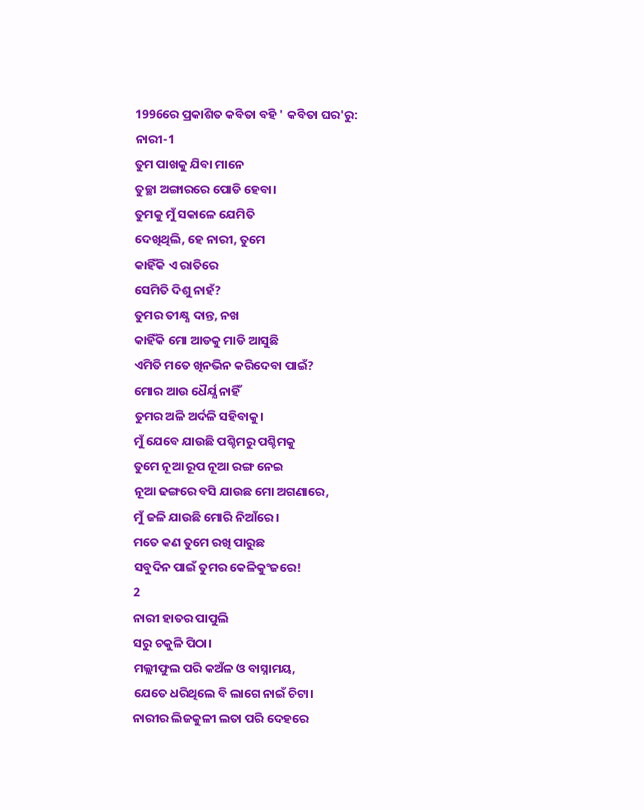1996ରେ ପ୍ରକାଶିତ କବିତା ବହି ' କବିତା ଘର'ରୁ:
ନାରୀ-1
ତୁମ ପାଖକୁ ଯିବା ମାନେ
ତୁଚ୍ଛା ଅଙ୍ଗାରରେ ପୋଡି ହେବା।
ତୁମକୁ ମୁଁ ସକାଳେ ଯେମିତି
ଦେଖିଥିଲି, ହେ ନାରୀ, ତୁମେ
କାହିଁକି ଏ ରାତିରେ
ସେମିତି ଦିଶୁ ନାହଁ?
ତୁମର ତୀକ୍ଷ୍ଣ ଦାନ୍ତ, ନଖ
କାହିଁକି ମୋ ଆଡକୁ ମାଡି ଆସୁଛି
ଏମିତି ମତେ ଖିନଭିନ କରିଦେବା ପାଇଁ?
ମୋର ଆଉ ଧୈର୍ଯ୍ଯ ନାହିଁ
ତୁମର ଅଳି ଅର୍ଦଳି ସହିବାକୁ।
ମୁଁ ଯେବେ ଯାଉଛି ପଶ୍ଚିମରୁ ପଶ୍ଚିମକୁ
ତୁମେ ନୂଆ ରୂପ ନୂଆ ରଙ୍ଗ ନେଇ
ନୂଆ ଢଙ୍ଗରେ ବସି ଯାଉଛ ମୋ ଅଗଣାରେ,
ମୁଁ ଜଳି ଯାଉଛି ମୋରି ନିଆଁରେ।
ମତେ କଣ ତୁମେ ରଖି ପାରୁଛ
ସବୁଦିନ ପାଇଁ ତୁମର କେଳିକୁଂଜରେ!
2
ନାରୀ ହାତର ପାପୁଲି
ସରୁ ଚକୁଳି ପିଠା।
ମଲ୍ଲୀଫୁଲ ପରି କଅଁଳ ଓ ବାସ୍ନାମୟ,
ଯେତେ ଧରିଥିଲେ ବି ଲାଗେ ନାଇଁ ଚିଟା।
ନାରୀର ଲିଜକୁଳୀ ଲତା ପରି ଦେହରେ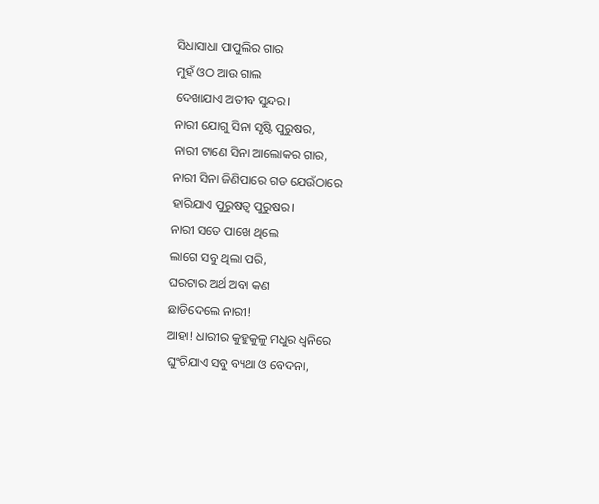ସିଧାସାଧା ପାପୁଲିର ଗାର
ମୁହଁ ଓଠ ଆଉ ଗାଲ
ଦେଖାଯାଏ ଅତୀବ ସୁନ୍ଦର।
ନାରୀ ଯୋଗୁ ସିନା ସୃଷ୍ଟି ପୁରୁଷର,
ନାରୀ ଟାଣେ ସିନା ଆଲୋକର ଗାର,
ନାରୀ ସିନା ଜିଣିପାରେ ଗଡ ଯେଉଁଠାରେ
ହାରିଯାଏ ପୁରୁଷତ୍ବ ପୁରୁଷର।
ନାରୀ ସତେ ପାଖେ ଥିଲେ
ଲାଗେ ସବୁ ଥିଲା ପରି,
ଘରଟାର ଅର୍ଥ ଅବା କଣ
ଛାଡିଦେଲେ ନାରୀ!
ଆହା! ଧାରୀର କୁହୁକୁଳୁ ମଧୁର ଧ୍ୱନିରେ
ଘୁଂଚିଯାଏ ସବୁ ବ୍ୟଥା ଓ ବେଦନା,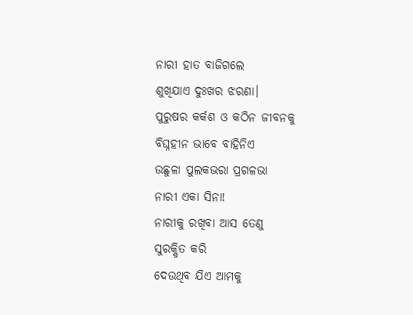ନାରୀ ହାତ ବାଜିଗଲେ
ଶୁଖିଯାଏ ଦୁଃଖର ଝରଣା।
ପୁରୁଷର କର୍କଶ ଓ କଠିନ ଜୀବନକୁ
ବିଘ୍ନହୀନ ଭାବେ ବାହିନିଏ
ଉଛୁଳା ପୁଲକଭରା ପ୍ରଗଳଭା
ନାରୀ ଏକା ସିନା!
ନାରୀକୁ ରଖିବା ଆସ ତେଣୁ
ସୁରକ୍ଷିତ କରି
ଦେଉଥିବ ଯିଏ ଆମକୁ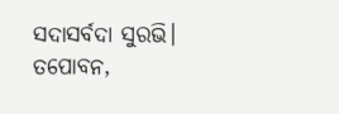ସଦାସର୍ବଦା ସୁରଭି।
ତପୋବନ,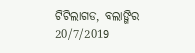ଟିଟିଲାଗଡ, ବଲାଙ୍ଗିର
20/7/2019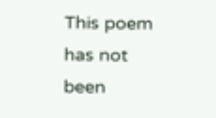This poem has not been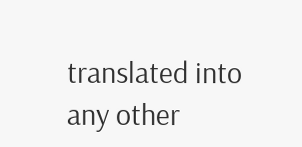translated into any other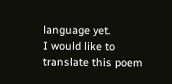language yet.
I would like to translate this poem